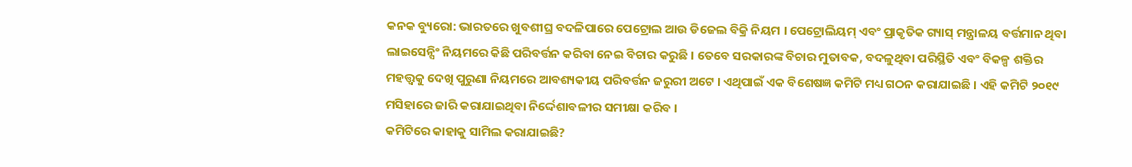କନକ ବ୍ୟୁରୋ: ଭାରତରେ ଖୁବଶୀଘ୍ର ବଦଳିପାରେ ପେଟ୍ରୋଲ ଆଉ ଡିଜେଲ ବିକ୍ରି ନିୟମ । ପେଟ୍ରୋଲିୟମ୍ ଏବଂ ପ୍ରାକୃତିକ ଗ୍ୟାସ୍ ମନ୍ତ୍ରାଳୟ ବର୍ତ୍ତମାନ ଥିବା ଲାଇସେନ୍ସିଂ ନିୟମରେ କିଛି ପରିବର୍ତ୍ତନ କରିବା ନେଇ ବିଚାର କରୁଛି । ତେବେ ସରକାରଙ୍କ ବିଚାର ମୁତାବକ, ବଦଳୁଥିବା ପରିସ୍ଥିତି ଏବଂ ବିକଳ୍ପ ଶକ୍ତିର ମହତ୍ତ୍ୱକୁ ଦେଖି ପୁରୁଣା ନିୟମରେ ଆବଶ୍ୟକୀୟ ପରିବର୍ତ୍ତନ ଜରୁରୀ ଅଟେ । ଏଥିପାଇଁ ଏକ ବିଶେଷଜ୍ଞ କମିଟି ମଧ୍ୟ ଗଠନ କରାଯାଇଛି । ଏହି କମିଟି ୨୦୧୯ ମସିହାରେ ଜାରି କରାଯାଇଥିବା ନିର୍ଦ୍ଦେଶାବଳୀର ସମୀକ୍ଷା କରିବ ।
କମିଟିରେ କାହାକୁ ସାମିଲ କରାଯାଇଛି?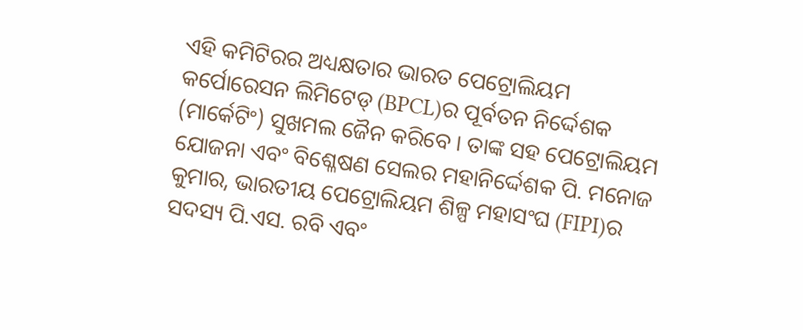ଏହି କମିଟିରର ଅଧ୍ୟକ୍ଷତାର ଭାରତ ପେଟ୍ରୋଲିୟମ କର୍ପୋରେସନ ଲିମିଟେଡ୍ (BPCL)ର ପୂର୍ବତନ ନିର୍ଦ୍ଦେଶକ (ମାର୍କେଟିଂ) ସୁଖମଲ ଜୈନ କରିବେ । ତାଙ୍କ ସହ ପେଟ୍ରୋଲିୟମ ଯୋଜନା ଏବଂ ବିଶ୍ଳେଷଣ ସେଲର ମହାନିର୍ଦ୍ଦେଶକ ପି. ମନୋଜ କୁମାର, ଭାରତୀୟ ପେଟ୍ରୋଲିୟମ ଶିଳ୍ପ ମହାସଂଘ (FIPI)ର ସଦସ୍ୟ ପି.ଏସ. ରବି ଏବଂ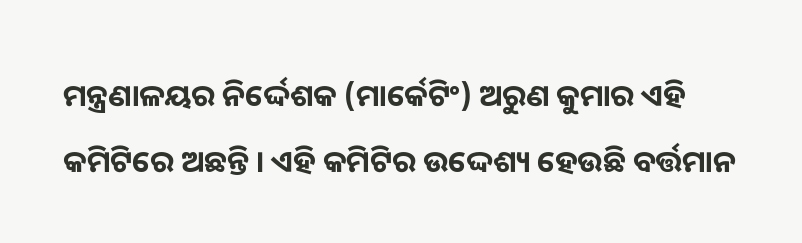ମନ୍ତ୍ରଣାଳୟର ନିର୍ଦ୍ଦେଶକ (ମାର୍କେଟିଂ) ଅରୁଣ କୁମାର ଏହି କମିଟିରେ ଅଛନ୍ତି । ଏହି କମିଟିର ଉଦ୍ଦେଶ୍ୟ ହେଉଛି ବର୍ତ୍ତମାନ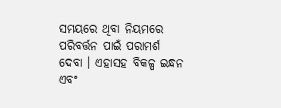ସମୟରେ ଥିବା ନିୟମରେ ପରିବର୍ତ୍ତନ ପାଇଁ ପରାମର୍ଶ ଦେବା । ଏହାସହ ବିକଳ୍ପ ଇନ୍ଧନ ଏବଂ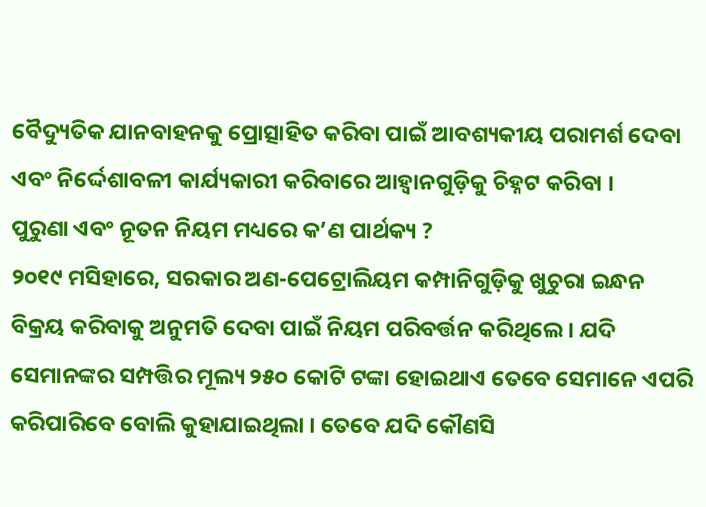ବୈଦ୍ୟୁତିକ ଯାନବାହନକୁ ପ୍ରୋତ୍ସାହିତ କରିବା ପାଇଁ ଆବଶ୍ୟକୀୟ ପରାମର୍ଶ ଦେବା ଏବଂ ନିର୍ଦ୍ଦେଶାବଳୀ କାର୍ଯ୍ୟକାରୀ କରିବାରେ ଆହ୍ୱାନଗୁଡ଼ିକୁ ଚିହ୍ନଟ କରିବା ।
ପୁରୁଣା ଏବଂ ନୂତନ ନିୟମ ମଧ୍ୟରେ କ’ଣ ପାର୍ଥକ୍ୟ ?
୨୦୧୯ ମସିହାରେ, ସରକାର ଅଣ-ପେଟ୍ରୋଲିୟମ କମ୍ପାନିଗୁଡ଼ିକୁ ଖୁଚୁରା ଇନ୍ଧନ ବିକ୍ରୟ କରିବାକୁ ଅନୁମତି ଦେବା ପାଇଁ ନିୟମ ପରିବର୍ତ୍ତନ କରିଥିଲେ । ଯଦି ସେମାନଙ୍କର ସମ୍ପତ୍ତିର ମୂଲ୍ୟ ୨୫୦ କୋଟି ଟଙ୍କା ହୋଇଥାଏ ତେବେ ସେମାନେ ଏପରି କରିପାରିବେ ବୋଲି କୁହାଯାଇଥିଲା । ତେବେ ଯଦି କୌଣସି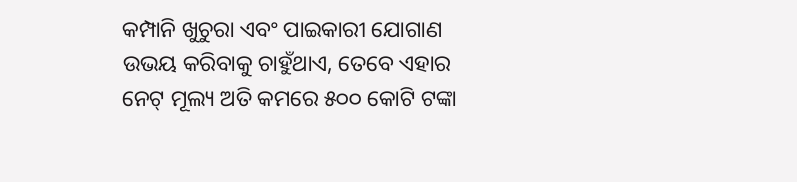କମ୍ପାନି ଖୁଚୁରା ଏବଂ ପାଇକାରୀ ଯୋଗାଣ ଉଭୟ କରିବାକୁ ଚାହୁଁଥାଏ, ତେବେ ଏହାର ନେଟ୍ ମୂଲ୍ୟ ଅତି କମରେ ୫୦୦ କୋଟି ଟଙ୍କା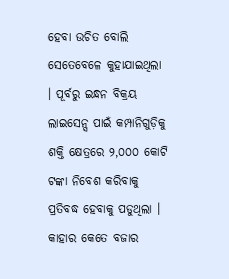ହେବା ଉଚିତ ବୋଲି ସେତେବେଳେ କୁହାଯାଇଥିଲା । ପୂର୍ବରୁ ଇନ୍ଧନ ବିକ୍ରୟ ଲାଇସେନ୍ସ ପାଇଁ କମ୍ପାନିଗୁଡ଼ିକୁ ଶକ୍ତି କ୍ଷେତ୍ରରେ ୨,୦୦୦ କୋଟି ଟଙ୍କା ନିବେଶ କରିବାକୁ ପ୍ରତିବଦ୍ଧ ହେବାକୁ ପଡୁଥିଲା ।
କାହାର କେତେ ବଜାର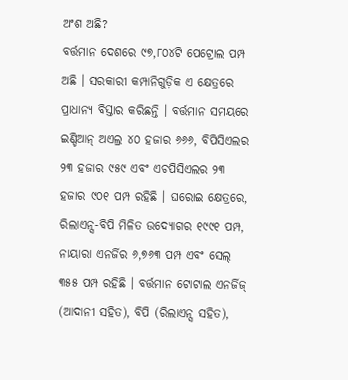ଅଂଶ ଅଛି?
ବର୍ତ୍ତମାନ ଦେଶରେ ୯୭,୮୦୪ଟି ପେଟ୍ରୋଲ ପମ୍ପ ଅଛି । ସରକାରୀ କମ୍ପାନିଗୁଡ଼ିକ ଏ କ୍ଷେତ୍ରରେ ପ୍ରାଧାନ୍ୟ ବିସ୍ତାର କରିଛନ୍ତି । ବର୍ତ୍ତମାନ ସମୟରେ ଇଣ୍ଡିଆନ୍ ଅଏଲ୍ର ୪୦ ହଜାର ୬୬୬, ବିପିସିଏଲର ୨୩ ହଜାର ୯୫୯ ଏବଂ ଏଚପିସିଏଲର ୨୩ ହଜାର ୯୦୧ ପମ୍ପ ରହିଛି । ଘରୋଇ କ୍ଷେତ୍ରରେ, ରିଲାଏନ୍ସ-ବିପି ମିଳିତ ଉଦ୍ୟୋଗର ୧୯୯୧ ପମ୍ପ, ନାୟାରା ଏନର୍ଜିର ୬,୭୬୩ ପମ୍ପ ଏବଂ ସେଲ୍ ୩୫୫ ପମ୍ପ ରହିଛି । ବର୍ତ୍ତମାନ ଟୋଟାଲ ଏନର୍ଜିଜ୍ (ଆଦାନୀ ସହିତ), ବିପି (ରିଲାଏନ୍ସ ସହିତ),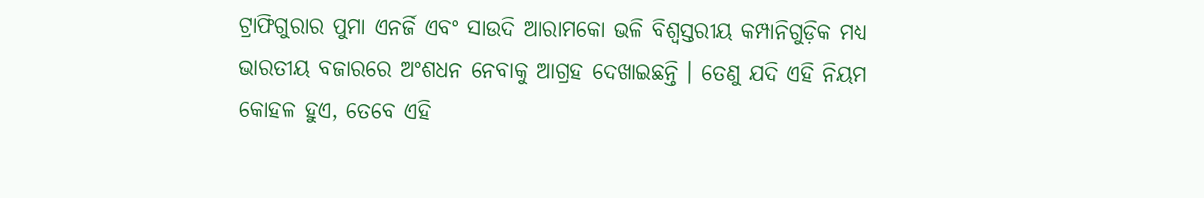ଟ୍ରାଫିଗୁରାର ପୁମା ଏନର୍ଜି ଏବଂ ସାଉଦି ଆରାମକୋ ଭଳି ବିଶ୍ୱସ୍ତରୀୟ କମ୍ପାନିଗୁଡ଼ିକ ମଧ୍ୟ ଭାରତୀୟ ବଜାରରେ ଅଂଶଧନ ନେବାକୁ ଆଗ୍ରହ ଦେଖାଇଛନ୍ତି । ତେଣୁ ଯଦି ଏହି ନିୟମ କୋହଳ ହୁଏ, ତେବେ ଏହି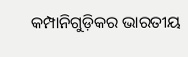କମ୍ପାନିଗୁଡ଼ିକର ଭାରତୀୟ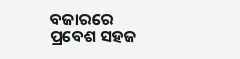ବଜାରରେ ପ୍ରବେଶ ସହଜ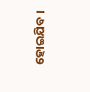ହୋଇଯିବ ।